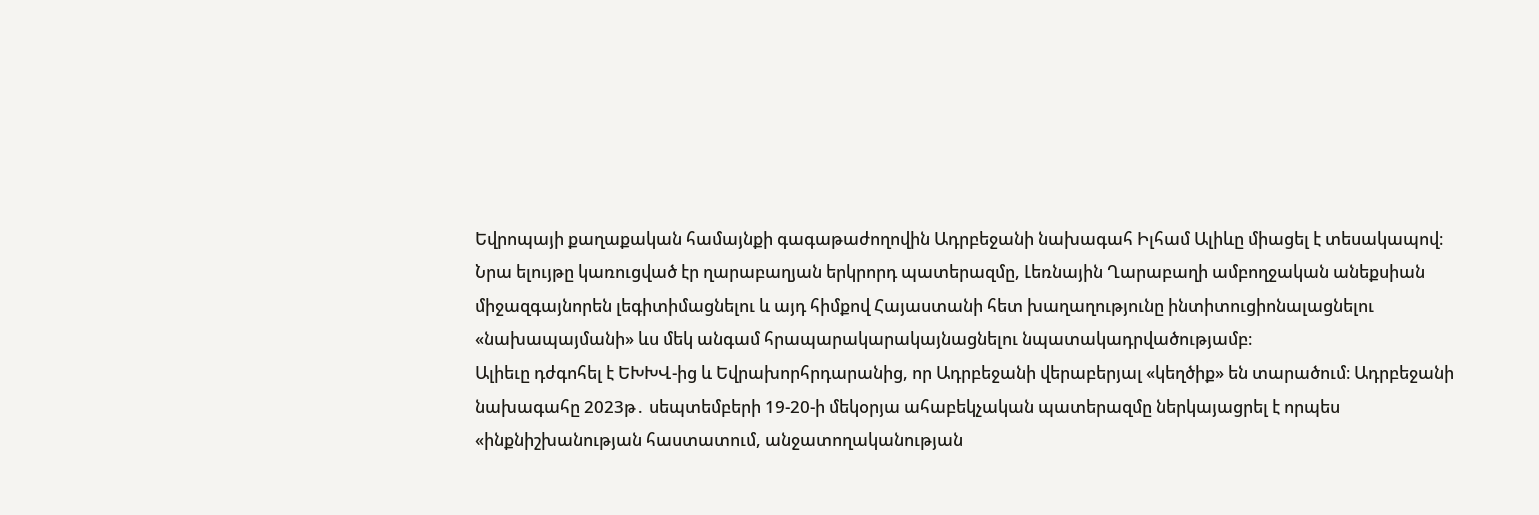Եվրոպայի քաղաքական համայնքի գագաթաժողովին Ադրբեջանի նախագահ Իլհամ Ալիևը միացել է տեսակապով։
Նրա ելույթը կառուցված էր ղարաբաղյան երկրորդ պատերազմը, Լեռնային Ղարաբաղի ամբողջական անեքսիան միջազգայնորեն լեգիտիմացնելու և այդ հիմքով Հայաստանի հետ խաղաղությունը ինտիտուցիոնալացնելու «նախապայմանի» ևս մեկ անգամ հրապարակարակայնացնելու նպատակադրվածությամբ։
Ալիեւը դժգոհել է ԵԽԽՎ-ից և Եվրախորհրդարանից, որ Ադրբեջանի վերաբերյալ «կեղծիք» են տարածում։ Ադրբեջանի նախագահը 2023թ․ սեպտեմբերի 19-20-ի մեկօրյա ահաբեկչական պատերազմը ներկայացրել է որպես «ինքնիշխանության հաստատում, անջատողականության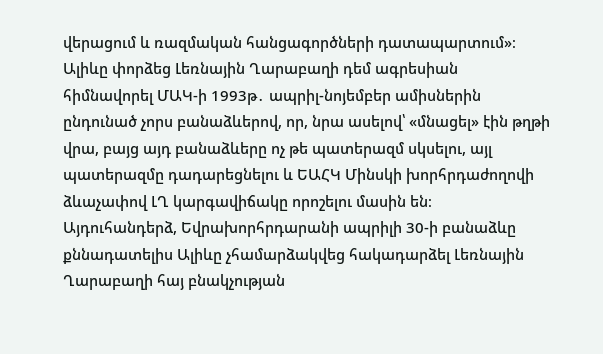վերացում և ռազմական հանցագործների դատապարտում»։
Ալիևը փորձեց Լեռնային Ղարաբաղի դեմ ագրեսիան հիմնավորել ՄԱԿ-ի 1993թ․ ապրիլ-նոյեմբեր ամիսներին ընդունած չորս բանաձևերով, որ, նրա ասելով՝ «մնացել» էին թղթի վրա, բայց այդ բանաձևերը ոչ թե պատերազմ սկսելու, այլ պատերազմը դադարեցնելու և ԵԱՀԿ Մինսկի խորհրդաժողովի ձևաչափով ԼՂ կարգավիճակը որոշելու մասին են։
Այդուհանդերձ, Եվրախորհրդարանի ապրիլի 30-ի բանաձևը քննադատելիս Ալիևը չհամարձակվեց հակադարձել Լեռնային Ղարաբաղի հայ բնակչության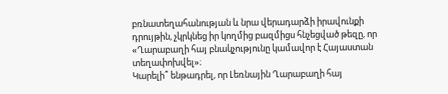բռնատեղահանության և նրա վերադարձի իրավունքի դրույթին, չկրկնեց իր կողմից բազմիցս հնչեցված թեզը, որ «Ղարաբաղի հայ բնակչությունը կամավոր է Հայաստան տեղափոխվել»։
Կարելի՞ ենթադրել, որ Լեռնային Ղարաբաղի հայ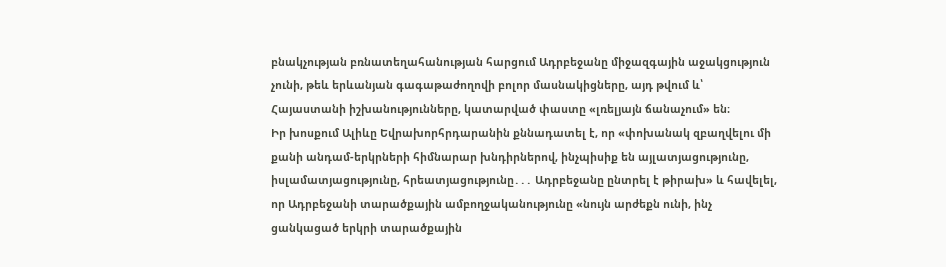բնակչության բռնատեղահանության հարցում Ադրբեջանը միջազգային աջակցություն չունի, թեև երևանյան գագաթաժողովի բոլոր մասնակիցները, այդ թվում և՝ Հայաստանի իշխանությունները, կատարված փաստը «լռելյայն ճանաչում» են։
Իր խոսքում Ալիևը Եվրախորհրդարանին քննադատել է, որ «փոխանակ զբաղվելու մի քանի անդամ-երկրների հիմնարար խնդիրներով, ինչպիսիք են այլատյացությունը, իսլամատյացությունը, հրեատյացությունը․․․ Ադրբեջանը ընտրել է թիրախ» և հավելել, որ Ադրբեջանի տարածքային ամբողջականությունը «նույն արժեքն ունի, ինչ ցանկացած երկրի տարածքային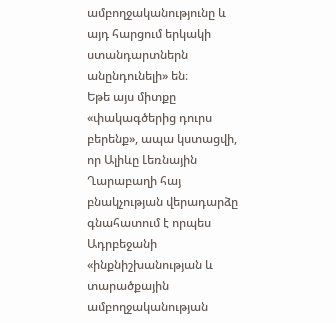ամբողջականությունը և այդ հարցում երկակի ստանդարտներն անընդունելի» են։
Եթե այս միտքը «փակագծերից դուրս բերենք», ապա կստացվի, որ Ալիևը Լեռնային Ղարաբաղի հայ բնակչության վերադարձը գնահատում է որպես Ադրբեջանի «ինքնիշխանության և տարածքային ամբողջականության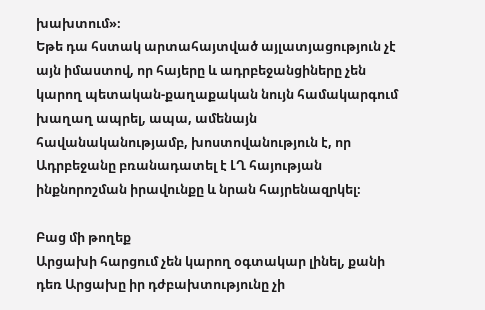խախտում»։
Եթե դա հստակ արտահայտված այլատյացություն չէ այն իմաստով, որ հայերը և ադրբեջանցիները չեն կարող պետական-քաղաքական նույն համակարգում խաղաղ ապրել, ապա, ամենայն հավանականությամբ, խոստովանություն է, որ Ադրբեջանը բռանադատել է ԼՂ հայության ինքնորոշման իրավունքը և նրան հայրենազրկել։

Բաց մի թողեք
Արցախի հարցում չեն կարող օգտակար լինել, քանի դեռ Արցախը իր դժբախտությունը չի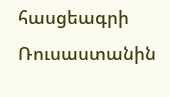հասցեագրի Ռուսաստանին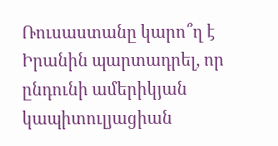Ռուսաստանը կարո՞ղ է Իրանին պարտադրել, որ ընդունի ամերիկյան կապիտուլյացիան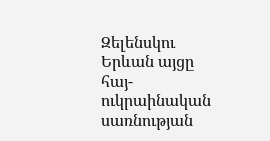Զելենսկու Երևան այցը հայ-ուկրաինական սառնության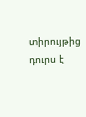տիրույթից դուրս է